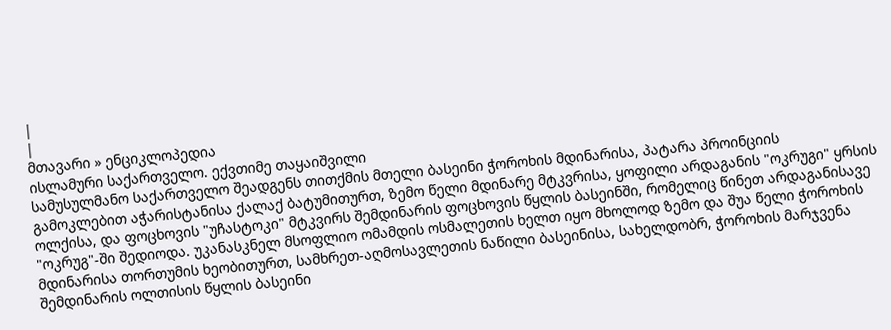|
|
მთავარი » ენციკლოპედია
ისლამური საქართველო. ექვთიმე თაყაიშვილი
სამუსულმანო საქართველო შეადგენს თითქმის მთელი ბასეინი ჭოროხის მდინარისა, პატარა პროინციის გამოკლებით აჭარისტანისა ქალაქ ბატუმითურთ, ზემო წელი მდინარე მტკვრისა, ყოფილი არდაგანის "ოკრუგი" ყრსის ოლქისა, და ფოცხოვის "უჩასტოკი" მტკვირს შემდინარის ფოცხოვის წყლის ბასეინში, რომელიც წინეთ არდაგანისავე "ოკრუგ"-ში შედიოდა. უკანასკნელ მსოფლიო ომამდის ოსმალეთის ხელთ იყო მხოლოდ ზემო და შუა წელი ჭოროხის მდინარისა თორთუმის ხეობითურთ, სამხრეთ-აღმოსავლეთის ნაწილი ბასეინისა, სახელდობრ, ჭოროხის მარჯვენა შემდინარის ოლთისის წყლის ბასეინი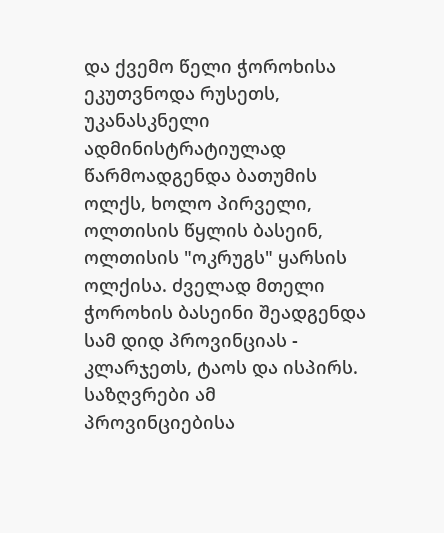და ქვემო წელი ჭოროხისა ეკუთვნოდა რუსეთს, უკანასკნელი ადმინისტრატიულად წარმოადგენდა ბათუმის ოლქს, ხოლო პირველი, ოლთისის წყლის ბასეინ, ოლთისის "ოკრუგს" ყარსის ოლქისა. ძველად მთელი ჭოროხის ბასეინი შეადგენდა სამ დიდ პროვინციას - კლარჯეთს, ტაოს და ისპირს.
საზღვრები ამ პროვინციებისა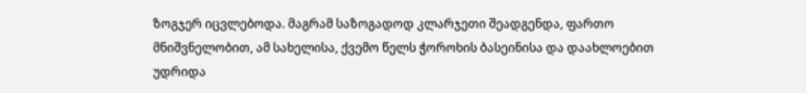ზოგჯერ იცვლებოდა. მაგრამ საზოგადოდ კლარჯეთი შეადგენდა, ფართო მნიშვნელობით, ამ სახელისა, ქვემო წელს ჭოროხის ბასეინისა და დაახლოებით უდრიდა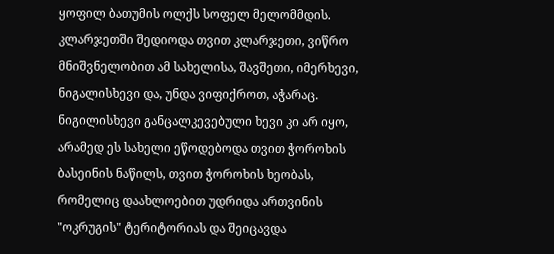ყოფილ ბათუმის ოლქს სოფელ მელომმდის. კლარჯეთში შედიოდა თვით კლარჯეთი, ვიწრო მნიშვნელობით ამ სახელისა, შავშეთი, იმერხევი, ნიგალისხევი და, უნდა ვიფიქროთ, აჭარაც. ნიგილისხევი განცალკევებული ხევი კი არ იყო, არამედ ეს სახელი ეწოდებოდა თვით ჭოროხის ბასეინის ნაწილს, თვით ჭოროხის ხეობას, რომელიც დაახლოებით უდრიდა ართვინის "ოკრუგის" ტერიტორიას და შეიცავდა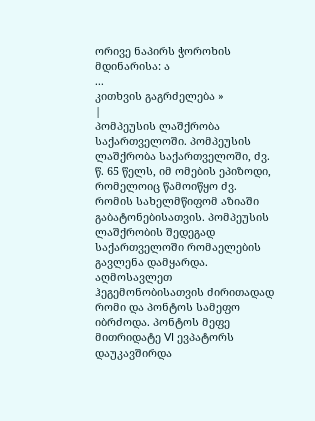ორივე ნაპირს ჭოროხის მდინარისა: ა
...
კითხვის გაგრძელება »
|
პომპეუსის ლაშქრობა საქართველოში. პომპეუსის ლაშქრობა საქართველოში, ძვ. წ. 65 წელს, იმ ომების ეპიზოდი, რომელოიც წამოიწყო ძვ. რომის სახელმწიფომ აზიაში გაბატონებისათვის. პომპეუსის ლაშქრობის შედეგად საქართველოში რომაელების გავლენა დამყარდა.
აღმოსავლეთ ჰეგემონობისათვის ძირითადად რომი და პონტოს სამეფო იბრძოდა. პონტოს მეფე მითრიდატე VI ევპატორს დაუკავშირდა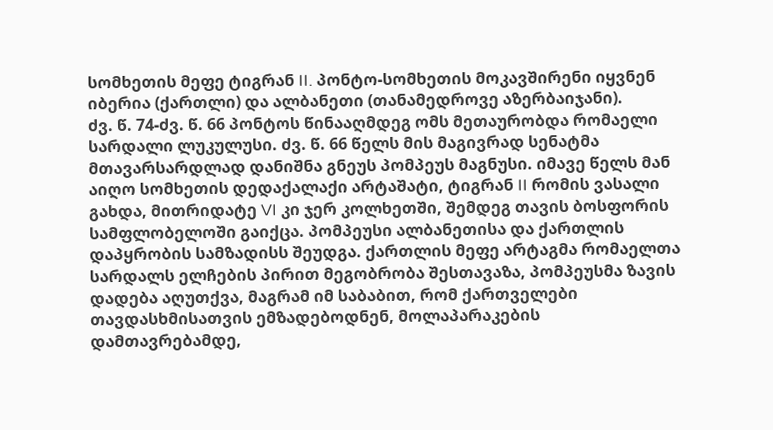სომხეთის მეფე ტიგრან II. პონტო-სომხეთის მოკავშირენი იყვნენ იბერია (ქართლი) და ალბანეთი (თანამედროვე აზერბაიჯანი).
ძვ. წ. 74-ძვ. წ. 66 პონტოს წინააღმდეგ ომს მეთაურობდა რომაელი სარდალი ლუკულუსი. ძვ. წ. 66 წელს მის მაგივრად სენატმა მთავარსარდლად დანიშნა გნეუს პომპეუს მაგნუსი. იმავე წელს მან აიღო სომხეთის დედაქალაქი არტაშატი, ტიგრან II რომის ვასალი გახდა, მითრიდატე VI კი ჯერ კოლხეთში, შემდეგ თავის ბოსფორის სამფლობელოში გაიქცა. პომპეუსი ალბანეთისა და ქართლის დაპყრობის სამზადისს შეუდგა. ქართლის მეფე არტაგმა რომაელთა სარდალს ელჩების პირით მეგობრობა შესთავაზა, პომპეუსმა ზავის დადება აღუთქვა, მაგრამ იმ საბაბით, რომ ქართველები თავდასხმისათვის ემზადებოდნენ, მოლაპარაკების დამთავრებამდე,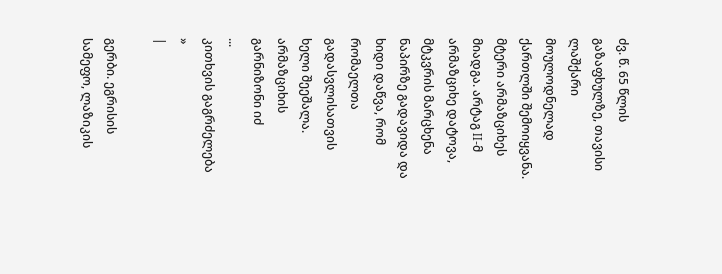ძვ. წ. 65 წლის გაზაფხულზე, თავისი ლაშქარი მოულოდნელად ქართლში შემოიყვანა.
მტერი არმაზციხეს მიადგა. არტაგ II-მ არმაზციხე დატოვა, მტკვრის მარცხენა ნაპირზე გადავიდა და ხიდი დაწვა, რომ რომაელთა გადასვლისათვის ხელი შეეშალა. არმაზციხის გარნიზონი იძ
...
კითხვის გაგრძელება »
|

გერბი. ეგრისის სამეფო, ლაზიკის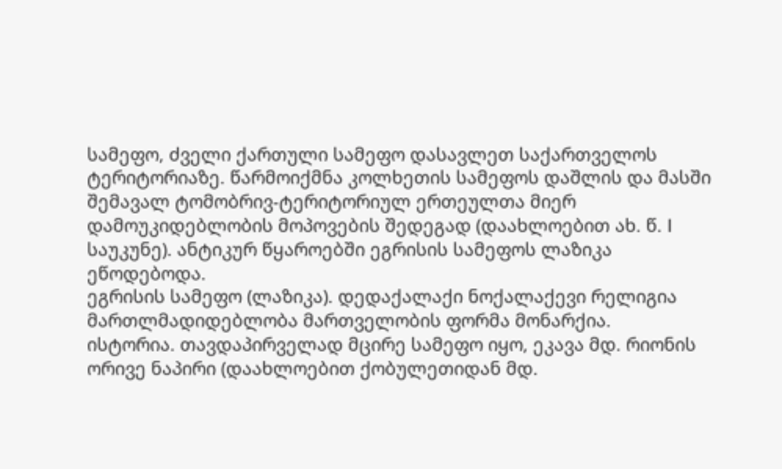სამეფო, ძველი ქართული სამეფო დასავლეთ საქართველოს ტერიტორიაზე. წარმოიქმნა კოლხეთის სამეფოს დაშლის და მასში შემავალ ტომობრივ-ტერიტორიულ ერთეულთა მიერ დამოუკიდებლობის მოპოვების შედეგად (დაახლოებით ახ. წ. I საუკუნე). ანტიკურ წყაროებში ეგრისის სამეფოს ლაზიკა ეწოდებოდა.
ეგრისის სამეფო (ლაზიკა). დედაქალაქი ნოქალაქევი რელიგია მართლმადიდებლობა მართველობის ფორმა მონარქია.
ისტორია. თავდაპირველად მცირე სამეფო იყო, ეკავა მდ. რიონის ორივე ნაპირი (დაახლოებით ქობულეთიდან მდ.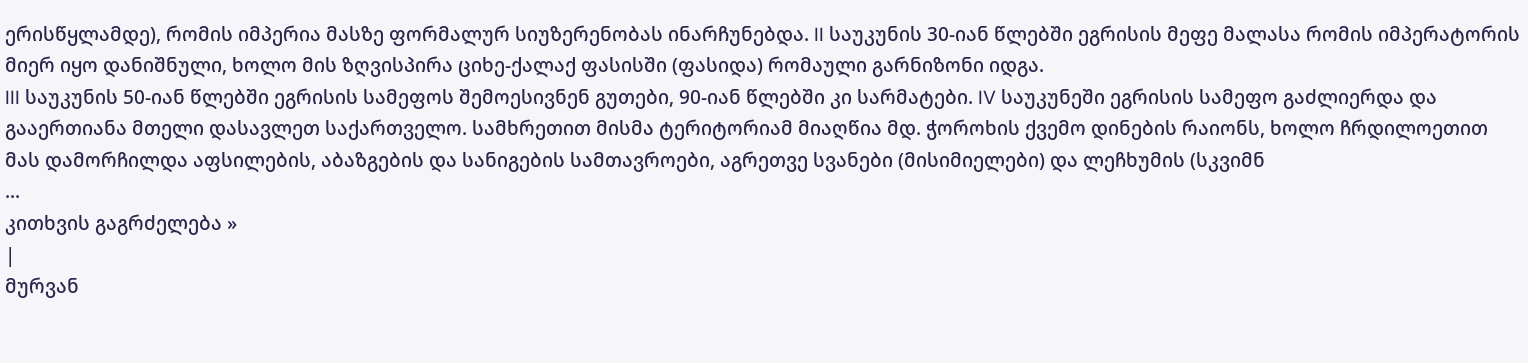ერისწყლამდე), რომის იმპერია მასზე ფორმალურ სიუზერენობას ინარჩუნებდა. II საუკუნის 30-იან წლებში ეგრისის მეფე მალასა რომის იმპერატორის მიერ იყო დანიშნული, ხოლო მის ზღვისპირა ციხე-ქალაქ ფასისში (ფასიდა) რომაული გარნიზონი იდგა.
III საუკუნის 50-იან წლებში ეგრისის სამეფოს შემოესივნენ გუთები, 90-იან წლებში კი სარმატები. IV საუკუნეში ეგრისის სამეფო გაძლიერდა და გააერთიანა მთელი დასავლეთ საქართველო. სამხრეთით მისმა ტერიტორიამ მიაღწია მდ. ჭოროხის ქვემო დინების რაიონს, ხოლო ჩრდილოეთით მას დამორჩილდა აფსილების, აბაზგების და სანიგების სამთავროები, აგრეთვე სვანები (მისიმიელები) და ლეჩხუმის (სკვიმნ
...
კითხვის გაგრძელება »
|
მურვან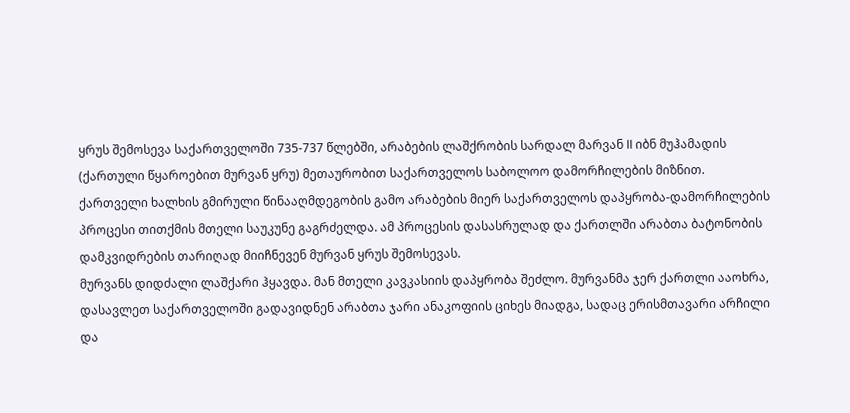ყრუს შემოსევა საქართველოში 735-737 წლებში, არაბების ლაშქრობის სარდალ მარვან II იბნ მუჰამადის (ქართული წყაროებით მურვან ყრუ) მეთაურობით საქართველოს საბოლოო დამორჩილების მიზნით. ქართველი ხალხის გმირული წინააღმდეგობის გამო არაბების მიერ საქართველოს დაპყრობა-დამორჩილების პროცესი თითქმის მთელი საუკუნე გაგრძელდა. ამ პროცესის დასასრულად და ქართლში არაბთა ბატონობის დამკვიდრების თარიღად მიიჩნევენ მურვან ყრუს შემოსევას.
მურვანს დიდძალი ლაშქარი ჰყავდა. მან მთელი კავკასიის დაპყრობა შეძლო. მურვანმა ჯერ ქართლი ააოხრა, დასავლეთ საქართველოში გადავიდნენ არაბთა ჯარი ანაკოფიის ციხეს მიადგა, სადაც ერისმთავარი არჩილი და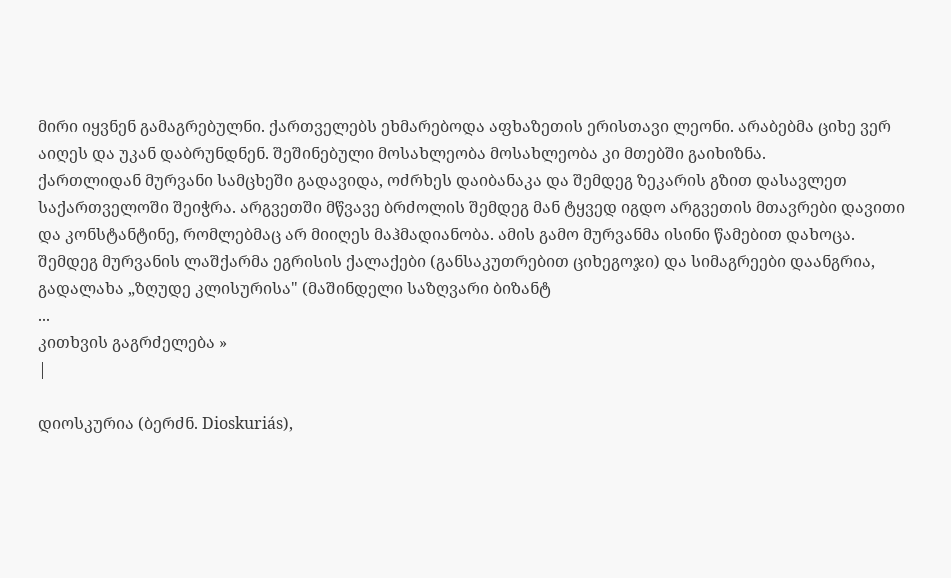მირი იყვნენ გამაგრებულნი. ქართველებს ეხმარებოდა აფხაზეთის ერისთავი ლეონი. არაბებმა ციხე ვერ აიღეს და უკან დაბრუნდნენ. შეშინებული მოსახლეობა მოსახლეობა კი მთებში გაიხიზნა.
ქართლიდან მურვანი სამცხეში გადავიდა, ოძრხეს დაიბანაკა და შემდეგ ზეკარის გზით დასავლეთ საქართველოში შეიჭრა. არგვეთში მწვავე ბრძოლის შემდეგ მან ტყვედ იგდო არგვეთის მთავრები დავითი და კონსტანტინე, რომლებმაც არ მიიღეს მაჰმადიანობა. ამის გამო მურვანმა ისინი წამებით დახოცა.
შემდეგ მურვანის ლაშქარმა ეგრისის ქალაქები (განსაკუთრებით ციხეგოჯი) და სიმაგრეები დაანგრია, გადალახა „ზღუდე კლისურისა" (მაშინდელი საზღვარი ბიზანტ
...
კითხვის გაგრძელება »
|

დიოსკურია (ბერძნ. Dioskuriás),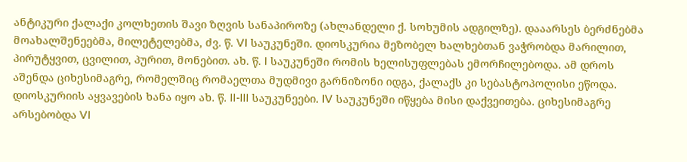ანტიკური ქალაქი კოლხეთის შავი ზღვის სანაპიროზე (ახლანდელი ქ. სოხუმის ადგილზე). დააარსეს ბერძნებმა მოახალშენეებმა, მილეტელებმა, ძვ. წ. VI საუკუნეში. დიოსკურია მეზობელ ხალხებთან ვაჭრობდა მარილით, პირუტყვით, ცვილით, პურით, მონებით. ახ. წ. I საუკუნეში რომის ხელისუფლებას ემორჩილებოდა. ამ დროს აშენდა ციხესიმაგრე, რომელშიც რომაელთა მუდმივი გარნიზონი იდგა, ქალაქს კი სებასტოპოლისი ეწოდა. დიოსკურიის აყვავების ხანა იყო ახ. წ. II-III საუკუნეები. IV საუკუნეში იწყება მისი დაქვეითება. ციხესიმაგრე არსებობდა VI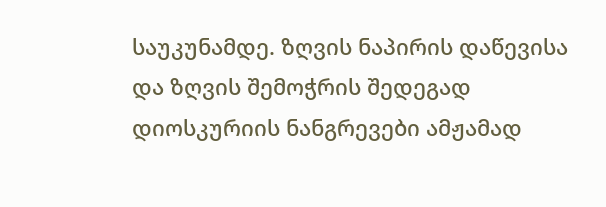საუკუნამდე. ზღვის ნაპირის დაწევისა და ზღვის შემოჭრის შედეგად დიოსკურიის ნანგრევები ამჟამად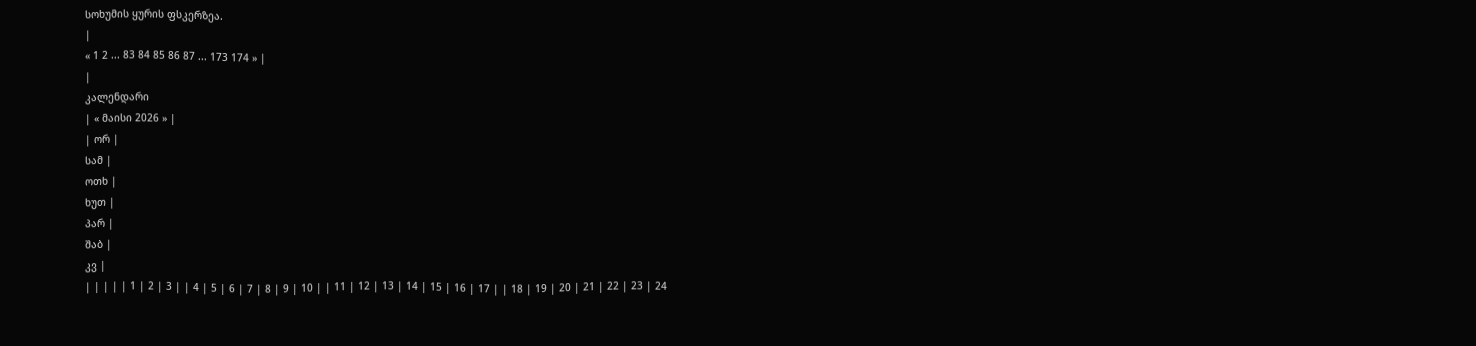სოხუმის ყურის ფსკერზეა.
|
« 1 2 ... 83 84 85 86 87 ... 173 174 » |
|
კალენდარი
| « მაისი 2026 » |
| ორ |
სამ |
ოთხ |
ხუთ |
პარ |
შაბ |
კვ |
| | | | | 1 | 2 | 3 | | 4 | 5 | 6 | 7 | 8 | 9 | 10 | | 11 | 12 | 13 | 14 | 15 | 16 | 17 | | 18 | 19 | 20 | 21 | 22 | 23 | 24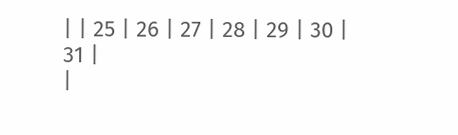| | 25 | 26 | 27 | 28 | 29 | 30 | 31 |
|